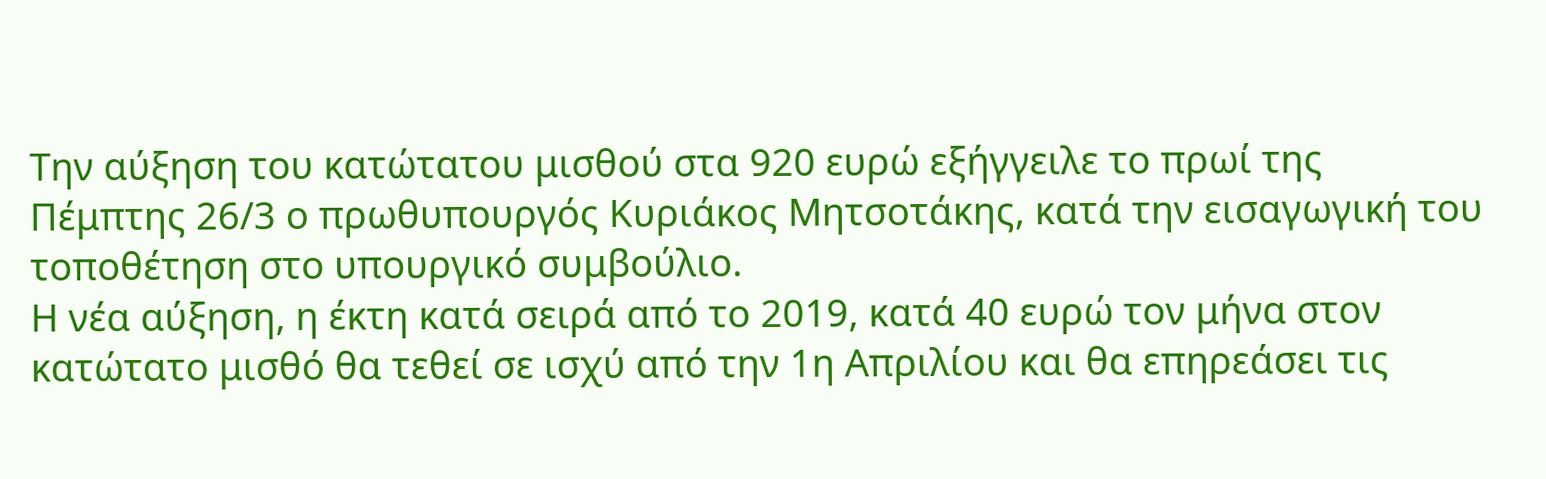Την αύξηση του κατώτατου μισθού στα 920 ευρώ εξήγγειλε το πρωί της Πέμπτης 26/3 ο πρωθυπουργός Κυριάκος Μητσοτάκης, κατά την εισαγωγική του τοποθέτηση στο υπουργικό συμβούλιο.
Η νέα αύξηση, η έκτη κατά σειρά από το 2019, κατά 40 ευρώ τον μήνα στον κατώτατο μισθό θα τεθεί σε ισχύ από την 1η Απριλίου και θα επηρεάσει τις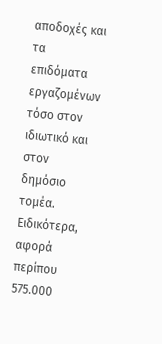αποδοχές και τα επιδόματα εργαζομένων τόσο στον ιδιωτικό και στον δημόσιο τομέα.
Ειδικότερα, αφορά περίπου 575.000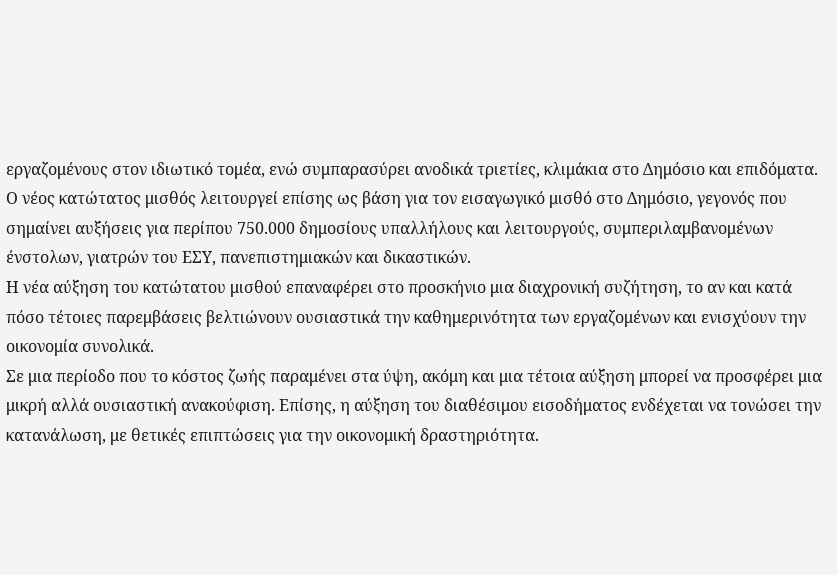εργαζομένους στον ιδιωτικό τομέα, ενώ συμπαρασύρει ανοδικά τριετίες, κλιμάκια στο Δημόσιο και επιδόματα.
Ο νέος κατώτατος μισθός λειτουργεί επίσης ως βάση για τον εισαγωγικό μισθό στο Δημόσιο, γεγονός που σημαίνει αυξήσεις για περίπου 750.000 δημοσίους υπαλλήλους και λειτουργούς, συμπεριλαμβανομένων ένστολων, γιατρών του ΕΣΥ, πανεπιστημιακών και δικαστικών.
Η νέα αύξηση του κατώτατου μισθού επαναφέρει στο προσκήνιο μια διαχρονική συζήτηση, το αν και κατά πόσο τέτοιες παρεμβάσεις βελτιώνουν ουσιαστικά την καθημερινότητα των εργαζομένων και ενισχύουν την οικονομία συνολικά.
Σε μια περίοδο που το κόστος ζωής παραμένει στα ύψη, ακόμη και μια τέτοια αύξηση μπορεί να προσφέρει μια μικρή αλλά ουσιαστική ανακούφιση. Επίσης, η αύξηση του διαθέσιμου εισοδήματος ενδέχεται να τονώσει την κατανάλωση, με θετικές επιπτώσεις για την οικονομική δραστηριότητα.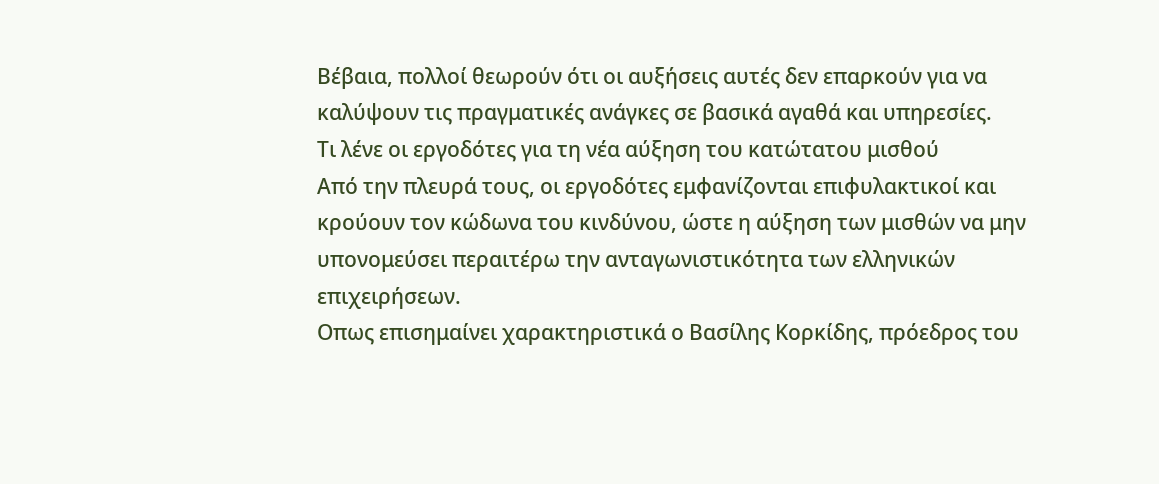Βέβαια, πολλοί θεωρούν ότι οι αυξήσεις αυτές δεν επαρκούν για να καλύψουν τις πραγματικές ανάγκες σε βασικά αγαθά και υπηρεσίες.
Τι λένε οι εργοδότες για τη νέα αύξηση του κατώτατου μισθού
Από την πλευρά τους, οι εργοδότες εμφανίζονται επιφυλακτικοί και κρούουν τον κώδωνα του κινδύνου, ώστε η αύξηση των μισθών να μην υπονομεύσει περαιτέρω την ανταγωνιστικότητα των ελληνικών επιχειρήσεων.
Οπως επισημαίνει χαρακτηριστικά ο Βασίλης Κορκίδης, πρόεδρος του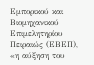Εμπορικού και Βιομηχανικού Επιμελητηρίου Πειραιώς (ΕΒΕΠ), «η αύξηση του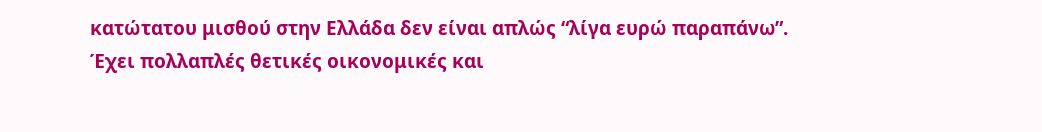κατώτατου μισθού στην Ελλάδα δεν είναι απλώς “λίγα ευρώ παραπάνω”. Έχει πολλαπλές θετικές οικονομικές και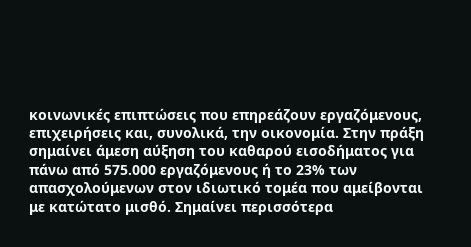κοινωνικές επιπτώσεις που επηρεάζουν εργαζόμενους, επιχειρήσεις και, συνολικά, την οικονομία. Στην πράξη σημαίνει άμεση αύξηση του καθαρού εισοδήματος για πάνω από 575.000 εργαζόμενους ή το 23% των απασχολούμενων στον ιδιωτικό τομέα που αμείβονται με κατώτατο μισθό. Σημαίνει περισσότερα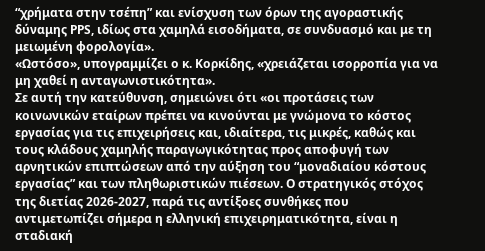“χρήματα στην τσέπη” και ενίσχυση των όρων της αγοραστικής δύναμης PPS, ιδίως στα χαμηλά εισοδήματα, σε συνδυασμό και με τη μειωμένη φορολογία».
«Ωστόσο», υπογραμμίζει ο κ. Κορκίδης, «χρειάζεται ισορροπία για να μη χαθεί η ανταγωνιστικότητα».
Σε αυτή την κατεύθυνση, σημειώνει ότι «οι προτάσεις των κοινωνικών εταίρων πρέπει να κινούνται με γνώμονα το κόστος εργασίας για τις επιχειρήσεις και, ιδιαίτερα, τις μικρές, καθώς και τους κλάδους χαμηλής παραγωγικότητας προς αποφυγή των αρνητικών επιπτώσεων από την αύξηση του “μοναδιαίου κόστους εργασίας” και των πληθωριστικών πιέσεων. Ο στρατηγικός στόχος της διετίας 2026-2027, παρά τις αντίξοες συνθήκες που αντιμετωπίζει σήμερα η ελληνική επιχειρηματικότητα, είναι η σταδιακή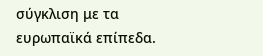σύγκλιση με τα ευρωπαϊκά επίπεδα.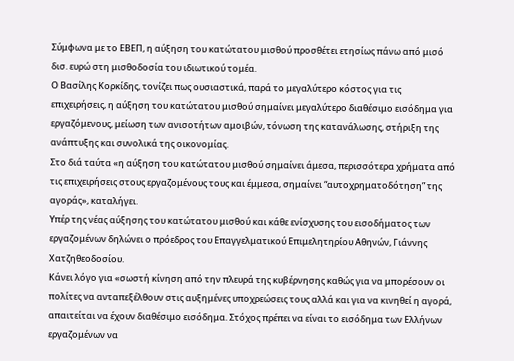Σύμφωνα με το ΕΒΕΠ, η αύξηση του κατώτατου μισθού προσθέτει ετησίως πάνω από μισό δισ. ευρώ στη μισθοδοσία του ιδιωτικού τομέα.
Ο Βασίλης Κορκίδης, τονίζει πως ουσιαστικά, παρά το μεγαλύτερο κόστος για τις επιχειρήσεις, η αύξηση του κατώτατου μισθού σημαίνει μεγαλύτερο διαθέσιμο εισόδημα για εργαζόμενους, μείωση των ανισοτήτων αμοιβών, τόνωση της κατανάλωσης, στήριξη της ανάπτυξης και συνολικά της οικονομίας.
Στο διά ταύτα «η αύξηση του κατώτατου μισθού σημαίνει άμεσα, περισσότερα χρήματα από τις επιχειρήσεις στους εργαζομένους τους και έμμεσα, σημαίνει “αυτοχρηματοδότηση” της αγοράς», καταλήγει.
Υπέρ της νέας αύξησης του κατώτατου μισθού και κάθε ενίσχυσης του εισοδήματος των εργαζομένων δηλώνει ο πρόεδρος του Επαγγελματικού Επιμελητηρίου Αθηνών, Γιάννης Χατζηθεοδοσίου.
Κάνει λόγο για «σωστή κίνηση από την πλευρά της κυβέρνησης καθώς για να μπορέσουν οι πολίτες να ανταπεξέλθουν στις αυξημένες υποχρεώσεις τους αλλά και για να κινηθεί η αγορά, απαιτείται να έχουν διαθέσιμο εισόδημα. Στόχος πρέπει να είναι το εισόδημα των Ελλήνων εργαζομένων να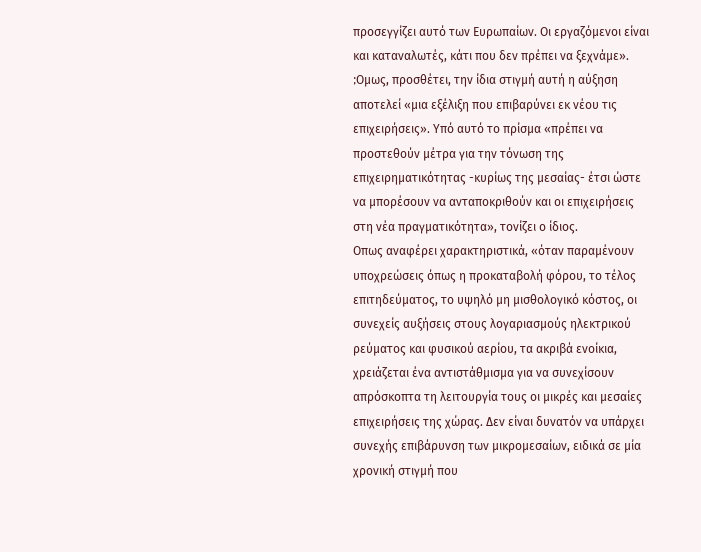προσεγγίζει αυτό των Ευρωπαίων. Οι εργαζόμενοι είναι και καταναλωτές, κάτι που δεν πρέπει να ξεχνάμε».
;Oμως, προσθέτει, την ίδια στιγμή αυτή η αύξηση αποτελεί «μια εξέλιξη που επιβαρύνει εκ νέου τις επιχειρήσεις». Υπό αυτό το πρίσμα «πρέπει να προστεθούν μέτρα για την τόνωση της επιχειρηματικότητας -κυρίως της μεσαίας- έτσι ώστε να μπορέσουν να ανταποκριθούν και οι επιχειρήσεις στη νέα πραγματικότητα», τονίζει ο ίδιος.
Οπως αναφέρει χαρακτηριστικά, «όταν παραμένουν υποχρεώσεις όπως η προκαταβολή φόρου, το τέλος επιτηδεύματος, το υψηλό μη μισθολογικό κόστος, οι συνεχείς αυξήσεις στους λογαριασμούς ηλεκτρικού ρεύματος και φυσικού αερίου, τα ακριβά ενοίκια, χρειάζεται ένα αντιστάθμισμα για να συνεχίσουν απρόσκοπτα τη λειτουργία τους οι μικρές και μεσαίες επιχειρήσεις της χώρας. Δεν είναι δυνατόν να υπάρχει συνεχής επιβάρυνση των μικρομεσαίων, ειδικά σε μία χρονική στιγμή που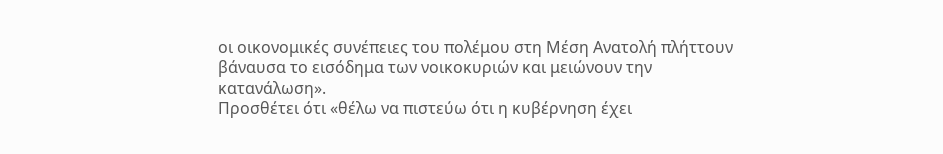οι οικονομικές συνέπειες του πολέμου στη Μέση Ανατολή πλήττουν βάναυσα το εισόδημα των νοικοκυριών και μειώνουν την κατανάλωση».
Προσθέτει ότι «θέλω να πιστεύω ότι η κυβέρνηση έχει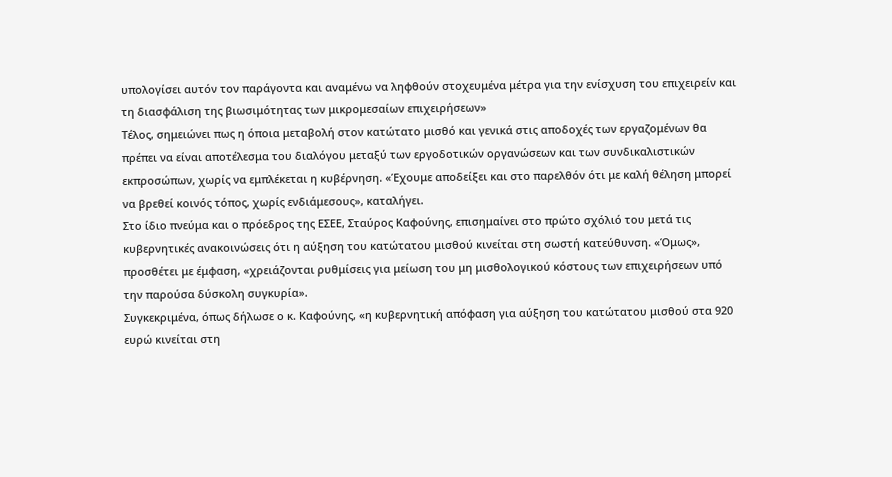υπολογίσει αυτόν τον παράγοντα και αναμένω να ληφθούν στοχευμένα μέτρα για την ενίσχυση του επιχειρείν και τη διασφάλιση της βιωσιμότητας των μικρομεσαίων επιχειρήσεων»
Τέλος, σημειώνει πως η όποια μεταβολή στον κατώτατο μισθό και γενικά στις αποδοχές των εργαζομένων θα πρέπει να είναι αποτέλεσμα του διαλόγου μεταξύ των εργοδοτικών οργανώσεων και των συνδικαλιστικών εκπροσώπων, χωρίς να εμπλέκεται η κυβέρνηση. «Έχουμε αποδείξει και στο παρελθόν ότι με καλή θέληση μπορεί να βρεθεί κοινός τόπος, χωρίς ενδιάμεσους», καταλήγει.
Στο ίδιο πνεύμα και ο πρόεδρος της ΕΣΕΕ, Σταύρος Καφούνης, επισημαίνει στο πρώτο σχόλιό του μετά τις κυβερνητικές ανακοινώσεις ότι η αύξηση του κατώτατου μισθού κινείται στη σωστή κατεύθυνση. «Όμως», προσθέτει με έμφαση, «χρειάζονται ρυθμίσεις για μείωση του μη μισθολογικού κόστους των επιχειρήσεων υπό την παρούσα δύσκολη συγκυρία».
Συγκεκριμένα, όπως δήλωσε ο κ. Καφούνης, «η κυβερνητική απόφαση για αύξηση του κατώτατου μισθού στα 920 ευρώ κινείται στη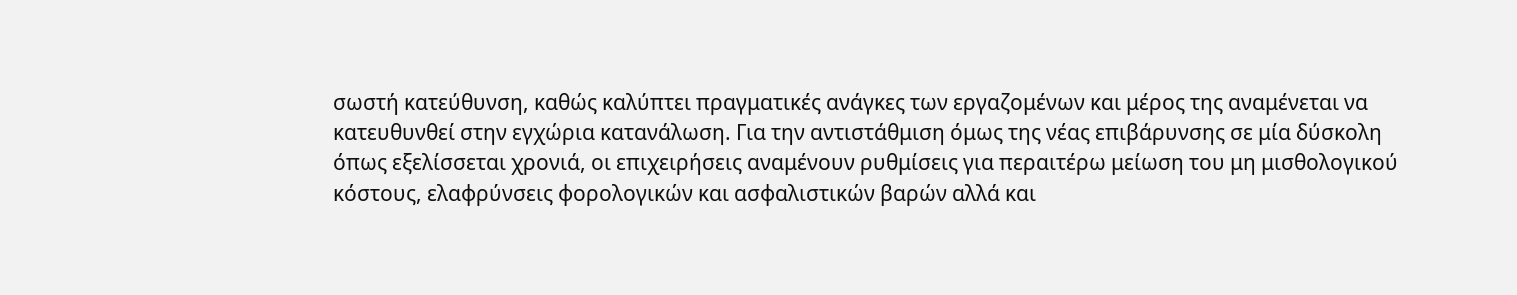σωστή κατεύθυνση, καθώς καλύπτει πραγματικές ανάγκες των εργαζομένων και μέρος της αναμένεται να κατευθυνθεί στην εγχώρια κατανάλωση. Για την αντιστάθμιση όμως της νέας επιβάρυνσης σε μία δύσκολη όπως εξελίσσεται χρονιά, οι επιχειρήσεις αναμένουν ρυθμίσεις για περαιτέρω μείωση του μη μισθολογικού κόστους, ελαφρύνσεις φορολογικών και ασφαλιστικών βαρών αλλά και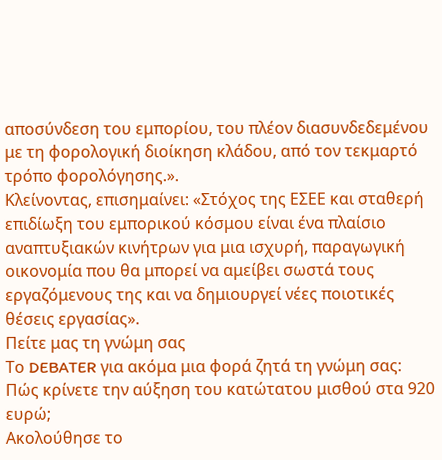αποσύνδεση του εμπορίου, του πλέον διασυνδεδεμένου με τη φορολογική διοίκηση κλάδου, από τον τεκμαρτό τρόπο φορολόγησης.».
Κλείνοντας, επισημαίνει: «Στόχος της ΕΣΕΕ και σταθερή επιδίωξη του εμπορικού κόσμου είναι ένα πλαίσιο αναπτυξιακών κινήτρων για μια ισχυρή, παραγωγική οικονομία που θα μπορεί να αμείβει σωστά τους εργαζόμενους της και να δημιουργεί νέες ποιοτικές θέσεις εργασίας».
Πείτε μας τη γνώμη σας
Το DEBATER για ακόμα μια φορά ζητά τη γνώμη σας: Πώς κρίνετε την αύξηση του κατώτατου μισθού στα 920 ευρώ;
Ακολούθησε το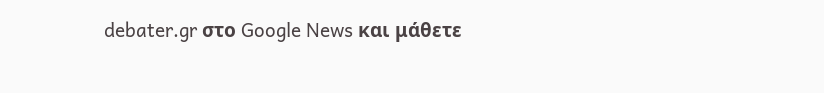debater.gr στο Google News και μάθετε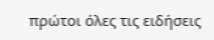πρώτοι όλες τις ειδήσεις